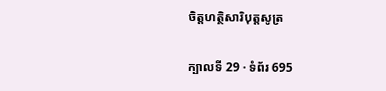ចិត្តហត្ថិសារិបុត្តសូត្រ

ក្បាលទី 29 · ទំព័រ 695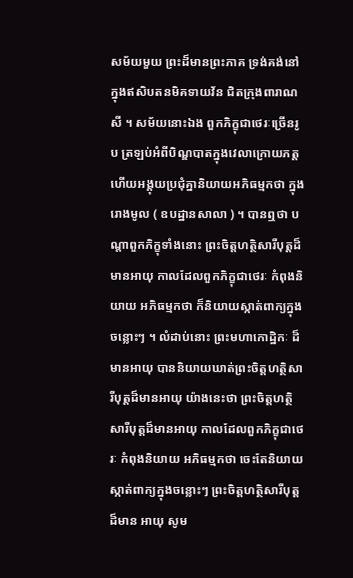សម័យមួយ ព្រះដ៏មានព្រះភាគ ទ្រង់គង់នៅក្នុងឥសិបតនមិគទាយវ័ន ជិតក្រុងពារាណសី ។ សម័យនោះឯង ពួកភិក្ខុជាថេរៈច្រើនរូប ត្រឡប់អំពីបិណ្ឌបាតក្នុងវេលាក្រោយភត្ត ហើយអង្គុយប្រជុំគ្នានិយាយអភិធម្មកថា ក្នុងរោងមូល ( ឧបដ្ឋានសាលា ) ។ បានឮថា បណ្តាពួកភិក្ខុទាំងនោះ ព្រះចិត្តហត្ថិសារីបុត្តដ៏មានអាយុ កាលដែលពួកភិក្ខុជាថេរៈ កំពុងនិយាយ អភិធម្មកថា ក៏និយាយស្កាត់ពាក្យក្នុងចន្លោះៗ ។ លំដាប់នោះ ព្រះមហាកោដ្ឋិកៈ ដ៏មានអាយុ បាននិយាយឃាត់ព្រះចិត្តហត្ថិសារីបុត្តដ៏មានអាយុ យ៉ាងនេះថា ព្រះចិត្តហត្ថិសារីបុត្តដ៏មានអាយុ កាលដែលពួកភិក្ខុជាថេរៈ កំពុងនិយាយ អភិធម្មកថា ចេះតែនិយាយស្កាត់ពាក្យក្នុងចន្លោះៗ ព្រះចិត្តហត្ថិសារីបុត្តដ៏មាន អាយុ សូម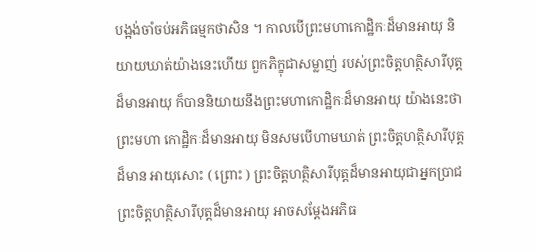បង្អង់ចាំចប់អភិធម្មកថាសិន ។ កាលបើព្រះមហាកោដ្ឋិកៈដ៏មានអាយុ និយាយឃាត់យ៉ាងនេះហើយ ពួកភិក្ខុជាសម្លាញ់ របស់ព្រះចិត្តហត្ថិសារីបុត្ត ដ៏មានអាយុ ក៏បាននិយាយនឹងព្រះមហាកោដ្ឋិកៈដ៏មានអាយុ យ៉ាងនេះថា ព្រះមហា កោដ្ឋិកៈដ៏មានអាយុ មិនសមបើហាមឃាត់ ព្រះចិត្តហត្ថិសារីបុត្តដ៏មាន អាយុសោះ ( ព្រោះ ) ព្រះចិត្តហត្ថិសារីបុត្តដ៏មានអាយុជាអ្នកប្រាជ ព្រះចិត្តហត្ថិសារីបុត្តដ៏មានអាយុ អាចសម្តែងអភិធ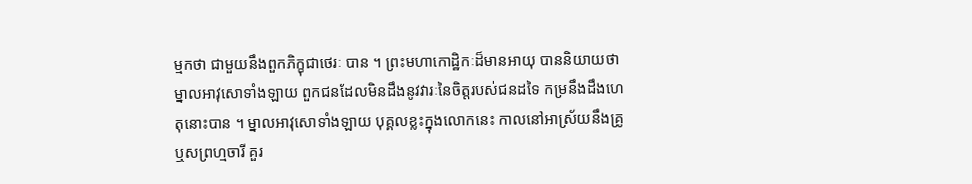ម្មកថា ជាមួយនឹងពួកភិក្ខុជាថេរៈ បាន ។ ព្រះមហាកោដ្ឋិកៈដ៏មានអាយុ បាននិយាយថា ម្នាលអាវុសោទាំងឡាយ ពួកជនដែលមិនដឹងនូវវារៈនៃចិត្តរបស់ជនដទៃ កម្រនឹងដឹងហេតុនោះបាន ។ ម្នាលអាវុសោទាំងឡាយ បុគ្គលខ្លះក្នុងលោកនេះ កាលនៅអាស្រ័យនឹងគ្រូ ឬសព្រហ្មចារី គួរ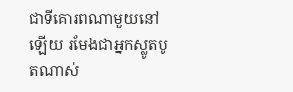ជាទីគោរពណាមួយនៅឡើយ រមែងជាអ្នកស្លូតបូតណាស់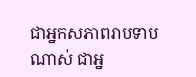ជាអ្នកសភាពរាបទាបណាស់ ជាអ្ន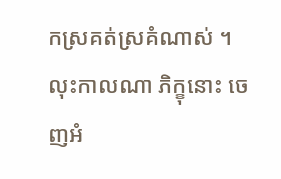កស្រគត់ស្រគំណាស់ ។ លុះកាលណា ភិក្ខុនោះ ចេញអំ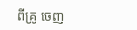ពីគ្រូ ចេញ